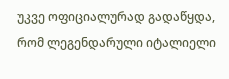უკვე ოფიციალურად გადაწყდა, რომ ლეგენდარული იტალიელი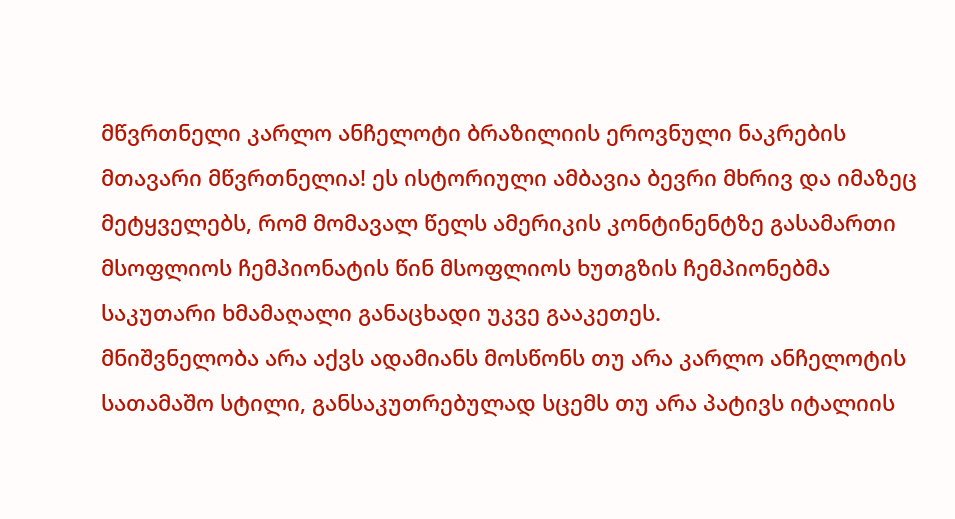მწვრთნელი კარლო ანჩელოტი ბრაზილიის ეროვნული ნაკრების მთავარი მწვრთნელია! ეს ისტორიული ამბავია ბევრი მხრივ და იმაზეც მეტყველებს, რომ მომავალ წელს ამერიკის კონტინენტზე გასამართი მსოფლიოს ჩემპიონატის წინ მსოფლიოს ხუთგზის ჩემპიონებმა საკუთარი ხმამაღალი განაცხადი უკვე გააკეთეს.
მნიშვნელობა არა აქვს ადამიანს მოსწონს თუ არა კარლო ანჩელოტის სათამაშო სტილი, განსაკუთრებულად სცემს თუ არა პატივს იტალიის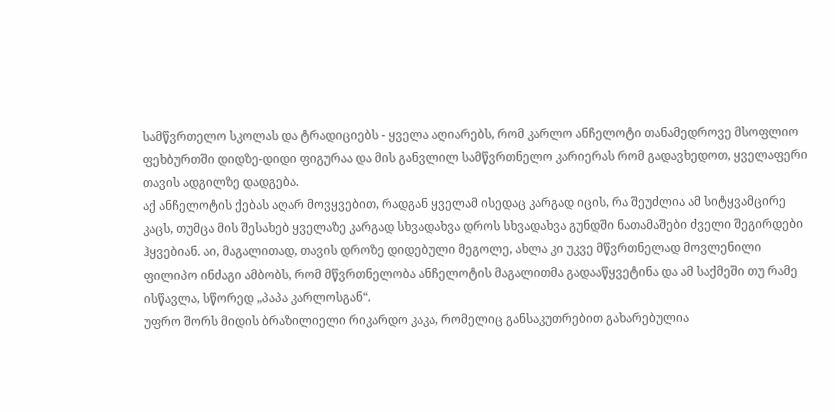სამწვრთელო სკოლას და ტრადიციებს - ყველა აღიარებს, რომ კარლო ანჩელოტი თანამედროვე მსოფლიო ფეხბურთში დიდზე-დიდი ფიგურაა და მის განვლილ სამწვრთნელო კარიერას რომ გადავხედოთ, ყველაფერი თავის ადგილზე დადგება.
აქ ანჩელოტის ქებას აღარ მოვყვებით, რადგან ყველამ ისედაც კარგად იცის, რა შეუძლია ამ სიტყვამცირე კაცს, თუმცა მის შესახებ ყველაზე კარგად სხვადახვა დროს სხვადახვა გუნდში ნათამაშები ძველი შეგირდები ჰყვებიან. აი, მაგალითად, თავის დროზე დიდებული მეგოლე, ახლა კი უკვე მწვრთნელად მოვლენილი ფილიპო ინძაგი ამბობს, რომ მწვრთნელობა ანჩელოტის მაგალითმა გადააწყვეტინა და ამ საქმეში თუ რამე ისწავლა, სწორედ „პაპა კარლოსგან“.
უფრო შორს მიდის ბრაზილიელი რიკარდო კაკა, რომელიც განსაკუთრებით გახარებულია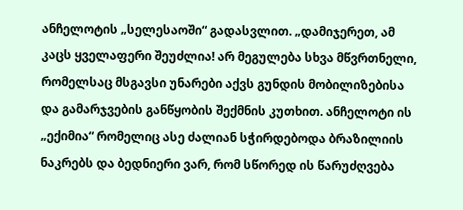ანჩელოტის „სელესაოში“ გადასვლით. „დამიჯერეთ, ამ კაცს ყველაფერი შეუძლია! არ მეგულება სხვა მწვრთნელი, რომელსაც მსგავსი უნარები აქვს გუნდის მობილიზებისა და გამარჯვების განწყობის შექმნის კუთხით. ანჩელოტი ის „ექიმია“ რომელიც ასე ძალიან სჭირდებოდა ბრაზილიის ნაკრებს და ბედნიერი ვარ, რომ სწორედ ის წარუძღვება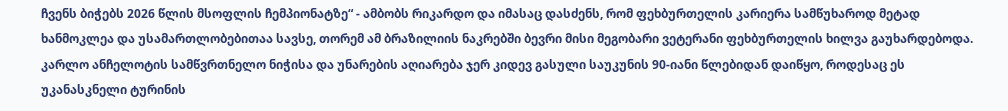ჩვენს ბიჭებს 2026 წლის მსოფლის ჩემპიონატზე“ - ამბობს რიკარდო და იმასაც დასძენს, რომ ფეხბურთელის კარიერა სამწუხაროდ მეტად ხანმოკლეა და უსამართლობებითაა სავსე, თორემ ამ ბრაზილიის ნაკრებში ბევრი მისი მეგობარი ვეტერანი ფეხბურთელის ხილვა გაუხარდებოდა.
კარლო ანჩელოტის სამწვრთნელო ნიჭისა და უნარების აღიარება ჯერ კიდევ გასული საუკუნის 90-იანი წლებიდან დაიწყო, როდესაც ეს უკანასკნელი ტურინის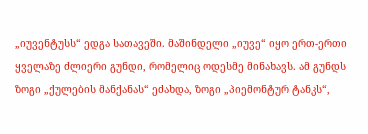„იუვენტუსს“ ედგა სათავეში. მაშინდელი „იუვე“ იყო ერთ-ერთი ყველაზე ძლიერი გუნდი, რომელიც ოდესმე მინახავს. ამ გუნდს ზოგი „ქულების მანქანას“ ეძახდა, ზოგი „პიემონტურ ტანკს“,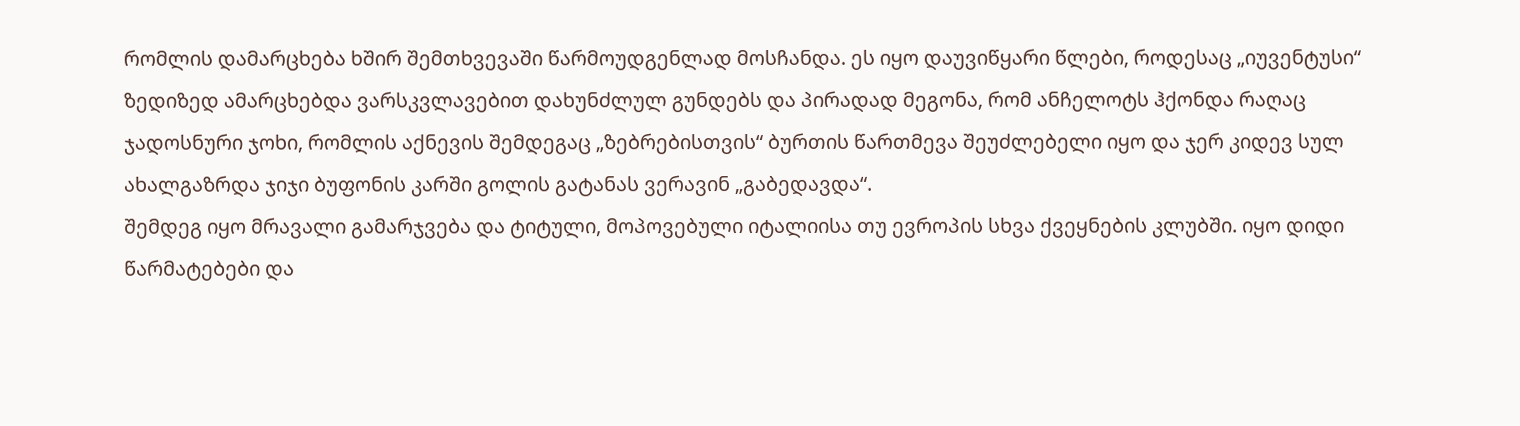რომლის დამარცხება ხშირ შემთხვევაში წარმოუდგენლად მოსჩანდა. ეს იყო დაუვიწყარი წლები, როდესაც „იუვენტუსი“ ზედიზედ ამარცხებდა ვარსკვლავებით დახუნძლულ გუნდებს და პირადად მეგონა, რომ ანჩელოტს ჰქონდა რაღაც ჯადოსნური ჯოხი, რომლის აქნევის შემდეგაც „ზებრებისთვის“ ბურთის წართმევა შეუძლებელი იყო და ჯერ კიდევ სულ ახალგაზრდა ჯიჯი ბუფონის კარში გოლის გატანას ვერავინ „გაბედავდა“.
შემდეგ იყო მრავალი გამარჯვება და ტიტული, მოპოვებული იტალიისა თუ ევროპის სხვა ქვეყნების კლუბში. იყო დიდი წარმატებები და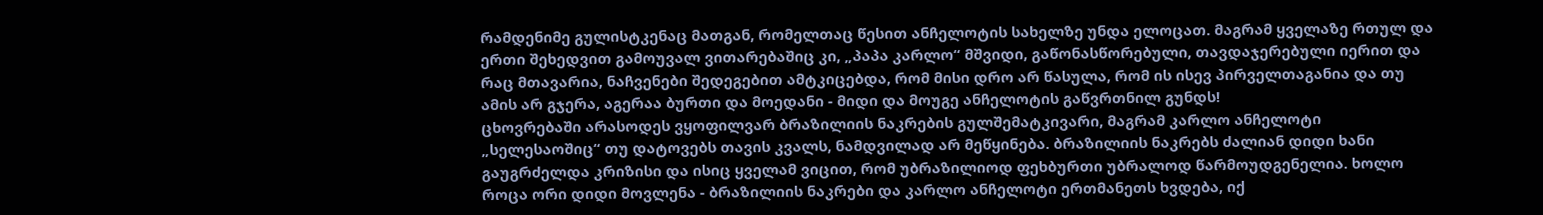რამდენიმე გულისტკენაც მათგან, რომელთაც წესით ანჩელოტის სახელზე უნდა ელოცათ. მაგრამ ყველაზე რთულ და ერთი შეხედვით გამოუვალ ვითარებაშიც კი, „პაპა კარლო“ მშვიდი, გაწონასწორებული, თავდაჯერებული იერით და რაც მთავარია, ნაჩვენები შედეგებით ამტკიცებდა, რომ მისი დრო არ წასულა, რომ ის ისევ პირველთაგანია და თუ ამის არ გჯერა, აგერაა ბურთი და მოედანი - მიდი და მოუგე ანჩელოტის გაწვრთნილ გუნდს!
ცხოვრებაში არასოდეს ვყოფილვარ ბრაზილიის ნაკრების გულშემატკივარი, მაგრამ კარლო ანჩელოტი „სელესაოშიც“ თუ დატოვებს თავის კვალს, ნამდვილად არ მეწყინება. ბრაზილიის ნაკრებს ძალიან დიდი ხანი გაუგრძელდა კრიზისი და ისიც ყველამ ვიცით, რომ უბრაზილიოდ ფეხბურთი უბრალოდ წარმოუდგენელია. ხოლო როცა ორი დიდი მოვლენა - ბრაზილიის ნაკრები და კარლო ანჩელოტი ერთმანეთს ხვდება, იქ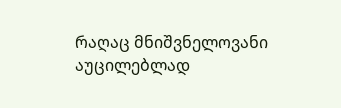რაღაც მნიშვნელოვანი აუცილებლად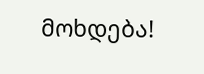მოხდება!